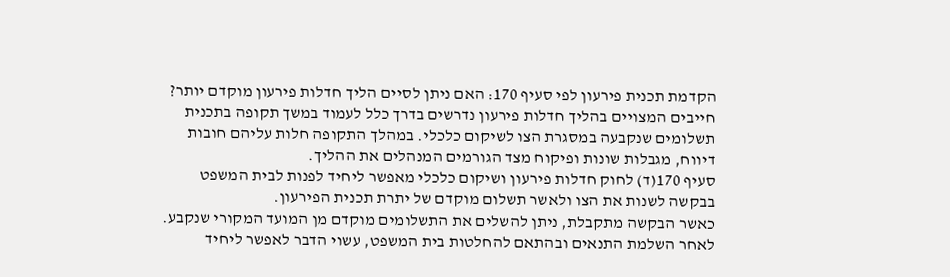הקדמת תכנית פירעון לפי סעיף 170: האם ניתן לסיים הליך חדלות פירעון מוקדם יותר?
חייבים המצויים בהליך חדלות פירעון נדרשים בדרך כלל לעמוד במשך תקופה בתכנית תשלומים שנקבעה במסגרת הצו לשיקום כלכלי. במהלך התקופה חלות עליהם חובות דיווח, מגבלות שונות ופיקוח מצד הגורמים המנהלים את ההליך.
סעיף 170(ד) לחוק חדלות פירעון ושיקום כלכלי מאפשר ליחיד לפנות לבית המשפט בבקשה לשנות את הצו ולאשר תשלום מוקדם של יתרת תכנית הפירעון.
כאשר הבקשה מתקבלת, ניתן להשלים את התשלומים מוקדם מן המועד המקורי שנקבע. לאחר השלמת התנאים ובהתאם להחלטות בית המשפט, עשוי הדבר לאפשר ליחיד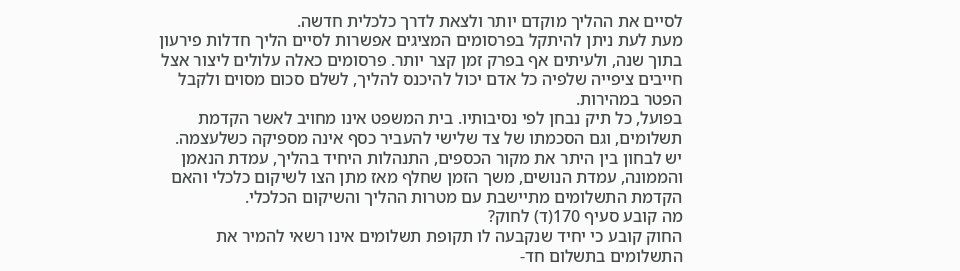לסיים את ההליך מוקדם יותר ולצאת לדרך כלכלית חדשה.
מעת לעת ניתן להיתקל בפרסומים המציגים אפשרות לסיים הליך חדלות פירעון בתוך שנה, ולעיתים אף בפרק זמן קצר יותר. פרסומים כאלה עלולים ליצור אצל חייבים ציפייה שלפיה כל אדם יכול להיכנס להליך, לשלם סכום מסוים ולקבל הפטר במהירות.
בפועל, כל תיק נבחן לפי נסיבותיו. בית המשפט אינו מחויב לאשר הקדמת תשלומים, וגם הסכמתו של צד שלישי להעביר כסף אינה מספיקה כשלעצמה.
יש לבחון בין היתר את מקור הכספים, התנהלות היחיד בהליך, עמדת הנאמן והממונה, עמדת הנושים, משך הזמן שחלף מאז מתן הצו לשיקום כלכלי והאם הקדמת התשלומים מתיישבת עם מטרות ההליך והשיקום הכלכלי.
מה קובע סעיף 170(ד) לחוק?
החוק קובע כי יחיד שנקבעה לו תקופת תשלומים אינו רשאי להמיר את התשלומים בתשלום חד-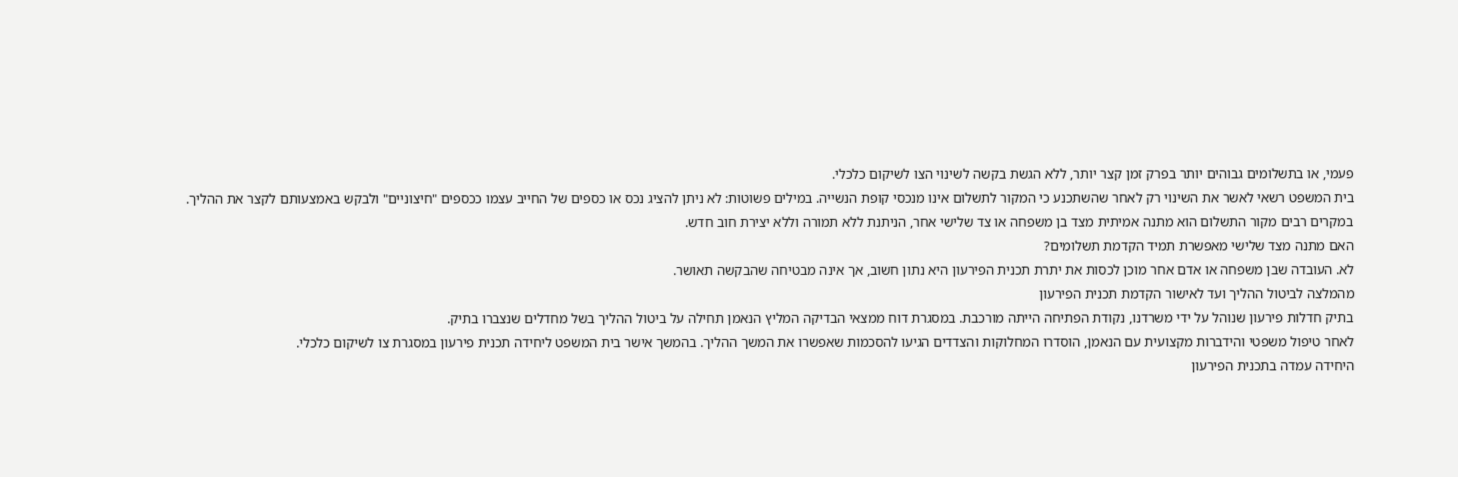פעמי, או בתשלומים גבוהים יותר בפרק זמן קצר יותר, ללא הגשת בקשה לשינוי הצו לשיקום כלכלי.
בית המשפט רשאי לאשר את השינוי רק לאחר שהשתכנע כי המקור לתשלום אינו מנכסי קופת הנשייה. במילים פשוטות: לא ניתן להציג נכס או כספים של החייב עצמו ככספים "חיצוניים" ולבקש באמצעותם לקצר את ההליך.
במקרים רבים מקור התשלום הוא מתנה אמיתית מצד בן משפחה או צד שלישי אחר, הניתנת ללא תמורה וללא יצירת חוב חדש.
האם מתנה מצד שלישי מאפשרת תמיד הקדמת תשלומים?
לא. העובדה שבן משפחה או אדם אחר מוכן לכסות את יתרת תכנית הפירעון היא נתון חשוב, אך אינה מבטיחה שהבקשה תאושר.
מהמלצה לביטול ההליך ועד לאישור הקדמת תכנית הפירעון
בתיק חדלות פירעון שנוהל על ידי משרדנו, נקודת הפתיחה הייתה מורכבת. במסגרת דוח ממצאי הבדיקה המליץ הנאמן תחילה על ביטול ההליך בשל מחדלים שנצברו בתיק.
לאחר טיפול משפטי והידברות מקצועית עם הנאמן, הוסדרו המחלוקות והצדדים הגיעו להסכמות שאפשרו את המשך ההליך. בהמשך אישר בית המשפט ליחידה תכנית פירעון במסגרת צו לשיקום כלכלי.
היחידה עמדה בתכנית הפירעון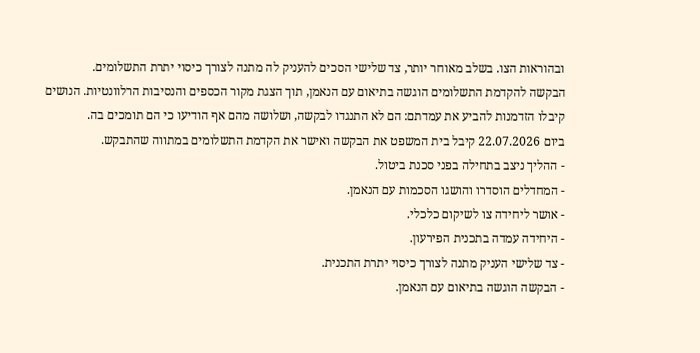ובהוראות הצו. בשלב מאוחר יותר, צד שלישי הסכים להעניק לה מתנה לצורך כיסוי יתרת התשלומים.
הבקשה להקדמת התשלומים הוגשה בתיאום עם הנאמן, תוך הצגת מקור הכספים והנסיבות הרלוונטיות. הנושים קיבלו הזדמנות להביע את עמדתם: הם לא התנגדו לבקשה, ושלושה מהם אף הודיעו כי הם תומכים בה.
ביום 22.07.2026 קיבל בית המשפט את הבקשה ואישר את הקדמת התשלומים במתווה שהתבקש.
- ההליך ניצב בתחילה בפני סכנת ביטול.
- המחדלים הוסדרו והושגו הסכמות עם הנאמן.
- אושר ליחידה צו לשיקום כלכלי.
- היחידה עמדה בתכנית הפירעון.
- צד שלישי העניק מתנה לצורך כיסוי יתרת התכנית.
- הבקשה הוגשה בתיאום עם הנאמן.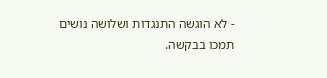- לא הוגשה התנגדות ושלושה נושים תמכו בבקשה.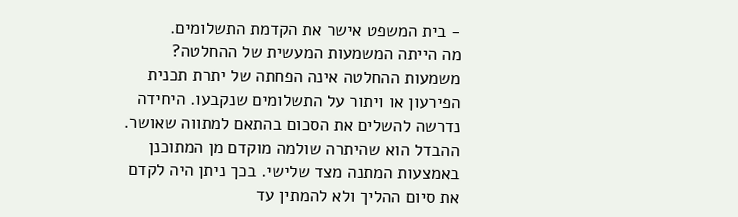- בית המשפט אישר את הקדמת התשלומים.
מה הייתה המשמעות המעשית של ההחלטה?
משמעות ההחלטה אינה הפחתה של יתרת תכנית הפירעון או ויתור על התשלומים שנקבעו. היחידה נדרשה להשלים את הסכום בהתאם למתווה שאושר.
ההבדל הוא שהיתרה שולמה מוקדם מן המתוכנן באמצעות המתנה מצד שלישי. בכך ניתן היה לקדם את סיום ההליך ולא להמתין עד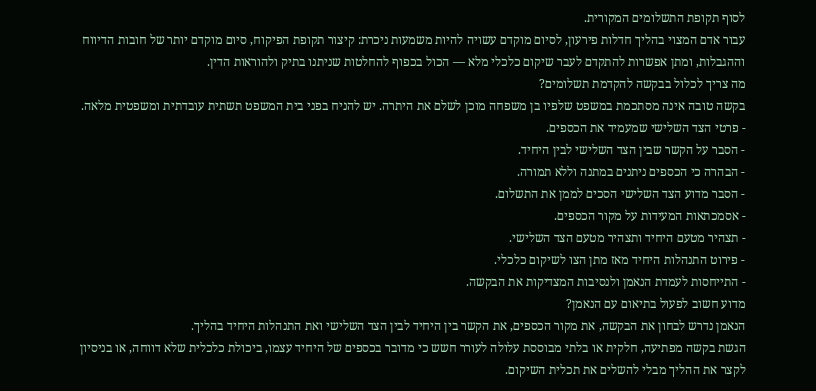לסוף תקופת התשלומים המקורית.
עבור אדם המצוי בהליך חדלות פירעון, לסיום מוקדם עשויה להיות משמעות ניכרת: קיצור תקופת הפיקוח, סיום מוקדם יותר של חובות הדיווח וההגבלות, ומתן אפשרות להתקדם לעבר שיקום כלכלי מלא — הכול בכפוף להחלטות שניתנו בתיק ולהוראות הדין.
מה צריך לכלול בבקשה להקדמת תשלומים?
בקשה טובה אינה מסתכמת במשפט שלפיו בן משפחה מוכן לשלם את היתרה. יש להניח בפני בית המשפט תשתית עובדתית ומשפטית מלאה.
- פרטי הצד השלישי שמעמיד את הכספים.
- הסבר על הקשר שבין הצד השלישי לבין היחיד.
- הבהרה כי הכספים ניתנים במתנה וללא תמורה.
- הסבר מדוע הצד השלישי הסכים לממן את התשלום.
- אסמכתאות המעידות על מקור הכספים.
- תצהיר מטעם היחיד ותצהיר מטעם הצד השלישי.
- פירוט התנהלות היחיד מאז מתן הצו לשיקום כלכלי.
- התייחסות לעמדת הנאמן ולנסיבות המצדיקות את הבקשה.
מדוע חשוב לפעול בתיאום עם הנאמן?
הנאמן נדרש לבחון את הבקשה, את מקור הכספים, את הקשר בין היחיד לבין הצד השלישי ואת התנהלות היחיד בהליך.
הגשת בקשה מפתיעה, חלקית או בלתי מבוססת עלולה לעורר חשש כי מדובר בכספים של היחיד עצמו, ביכולת כלכלית שלא דווחה, או בניסיון לקצר את ההליך מבלי להשלים את תכלית השיקום.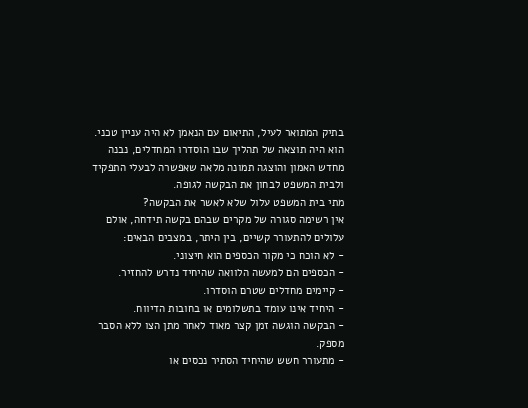בתיק המתואר לעיל, התיאום עם הנאמן לא היה עניין טכני. הוא היה תוצאה של תהליך שבו הוסדרו המחדלים, נבנה מחדש האמון והוצגה תמונה מלאה שאפשרה לבעלי התפקיד ולבית המשפט לבחון את הבקשה לגופה.
מתי בית המשפט עלול שלא לאשר את הבקשה?
אין רשימה סגורה של מקרים שבהם בקשה תידחה, אולם עלולים להתעורר קשיים, בין היתר, במצבים הבאים:
- לא הוכח כי מקור הכספים הוא חיצוני.
- הכספים הם למעשה הלוואה שהיחיד נדרש להחזיר.
- קיימים מחדלים שטרם הוסדרו.
- היחיד אינו עומד בתשלומים או בחובות הדיווח.
- הבקשה הוגשה זמן קצר מאוד לאחר מתן הצו ללא הסבר מספק.
- מתעורר חשש שהיחיד הסתיר נכסים או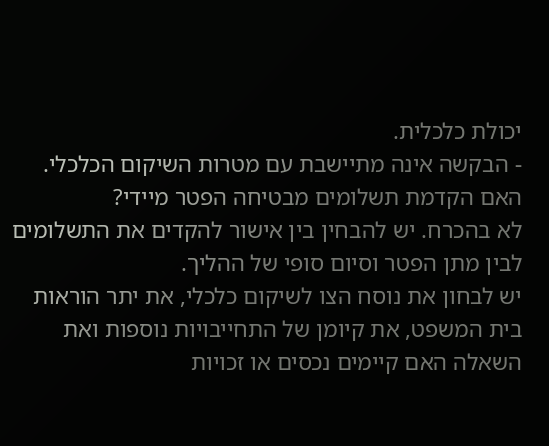יכולת כלכלית.
- הבקשה אינה מתיישבת עם מטרות השיקום הכלכלי.
האם הקדמת תשלומים מבטיחה הפטר מיידי?
לא בהכרח. יש להבחין בין אישור להקדים את התשלומים לבין מתן הפטר וסיום סופי של ההליך.
יש לבחון את נוסח הצו לשיקום כלכלי, את יתר הוראות בית המשפט, את קיומן של התחייבויות נוספות ואת השאלה האם קיימים נכסים או זכויות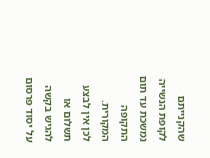שהקנייתם לקופת הנשייה נמשכת עד תום התקופה המקורית.
לכן אין לבצע תשלום או להגיש בקשה על יסוד פרסום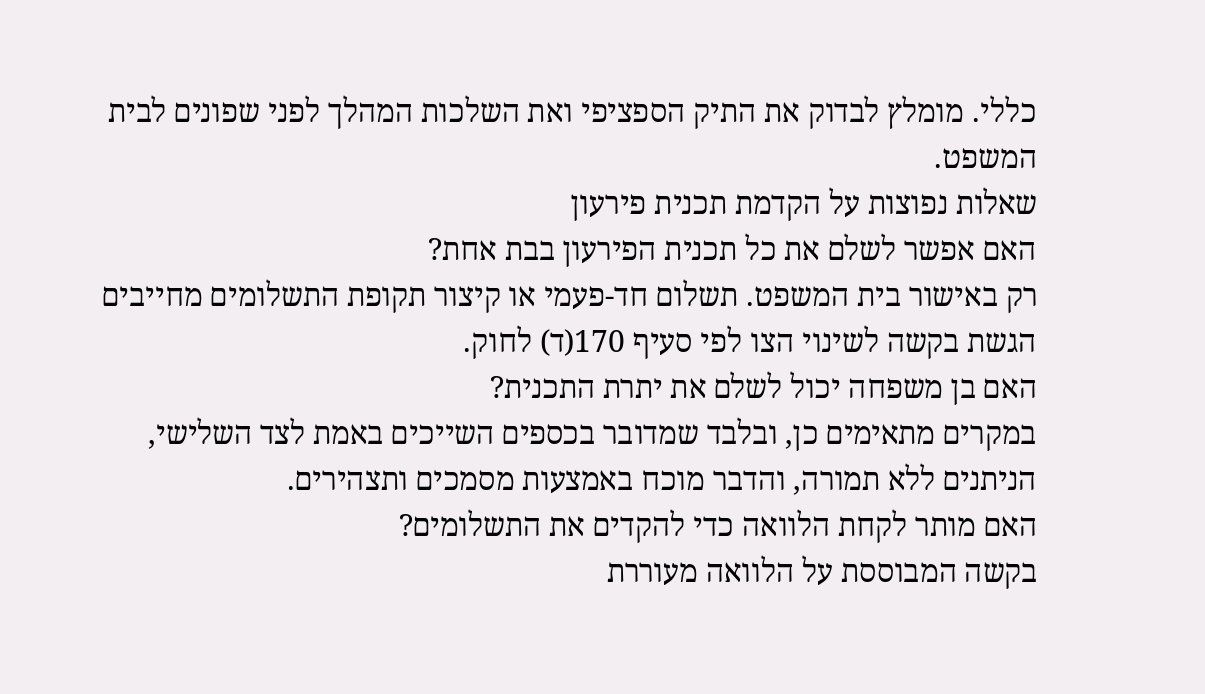כללי. מומלץ לבדוק את התיק הספציפי ואת השלכות המהלך לפני שפונים לבית המשפט.
שאלות נפוצות על הקדמת תכנית פירעון
האם אפשר לשלם את כל תכנית הפירעון בבת אחת?
רק באישור בית המשפט. תשלום חד-פעמי או קיצור תקופת התשלומים מחייבים הגשת בקשה לשינוי הצו לפי סעיף 170(ד) לחוק.
האם בן משפחה יכול לשלם את יתרת התכנית?
במקרים מתאימים כן, ובלבד שמדובר בכספים השייכים באמת לצד השלישי, הניתנים ללא תמורה, והדבר מוכח באמצעות מסמכים ותצהירים.
האם מותר לקחת הלוואה כדי להקדים את התשלומים?
בקשה המבוססת על הלוואה מעוררת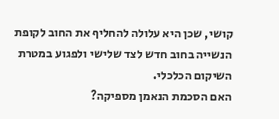קושי, שכן היא עלולה להחליף את החוב לקופת הנשייה בחוב חדש לצד שלישי ולפגוע במטרת השיקום הכלכלי.
האם הסכמת הנאמן מספיקה?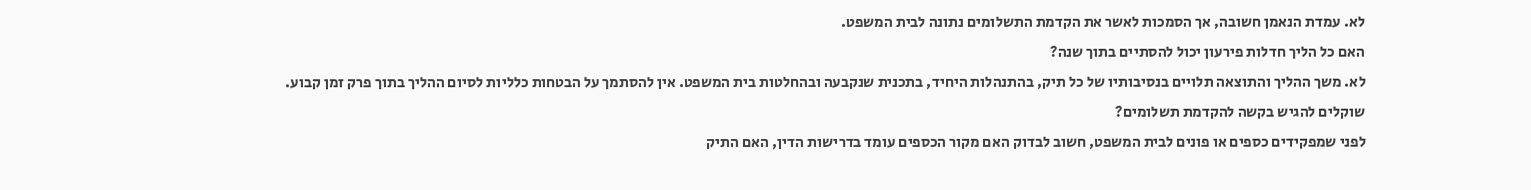לא. עמדת הנאמן חשובה, אך הסמכות לאשר את הקדמת התשלומים נתונה לבית המשפט.
האם כל הליך חדלות פירעון יכול להסתיים בתוך שנה?
לא. משך ההליך והתוצאה תלויים בנסיבותיו של כל תיק, בהתנהלות היחיד, בתכנית שנקבעה ובהחלטות בית המשפט. אין להסתמך על הבטחות כלליות לסיום ההליך בתוך פרק זמן קבוע.
שוקלים להגיש בקשה להקדמת תשלומים?
לפני שמפקידים כספים או פונים לבית המשפט, חשוב לבדוק האם מקור הכספים עומד בדרישות הדין, האם התיק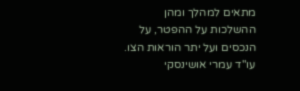מתאים למהלך ומהן ההשלכות על ההפטר, על הנכסים ועל יתר הוראות הצו.
עו"ד עמרי אושינסקי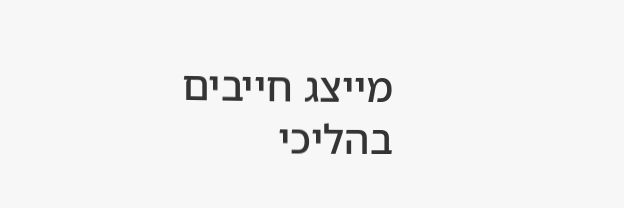מייצג חייבים בהליכי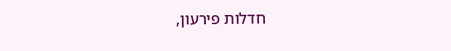חדלות פירעון,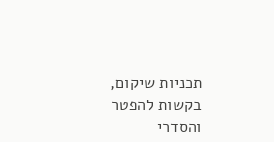תכניות שיקום, בקשות להפטר והסדרי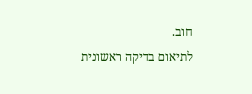חוב.
לתיאום בדיקה ראשונית